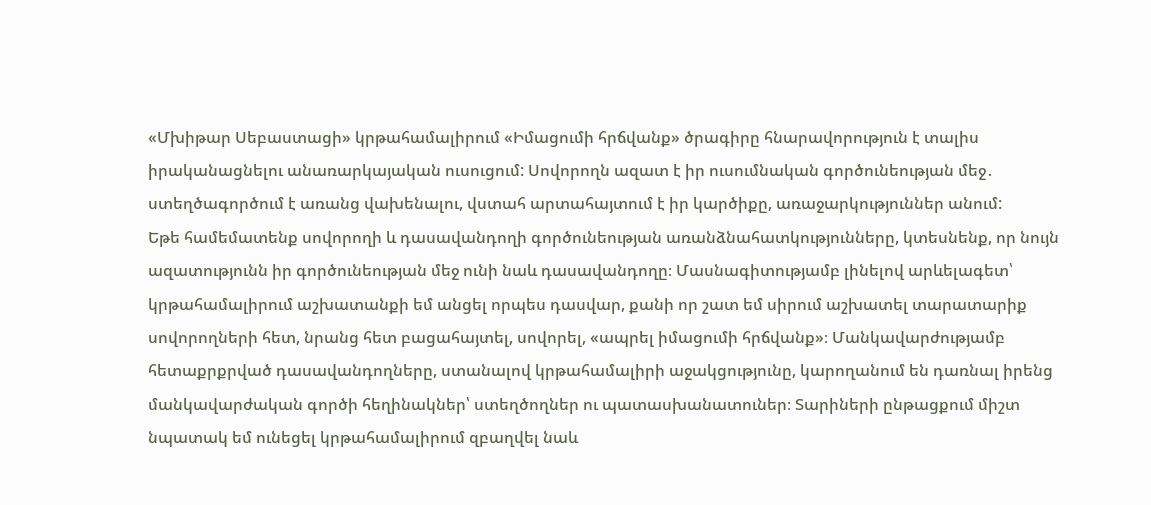«Մխիթար Սեբաստացի» կրթահամալիրում «Իմացումի հրճվանք» ծրագիրը հնարավորություն է տալիս իրականացնելու անառարկայական ուսուցում: Սովորողն ազատ է իր ուսումնական գործունեության մեջ․ ստեղծագործում է առանց վախենալու, վստահ արտահայտում է իր կարծիքը, առաջարկություններ անում:
Եթե համեմատենք սովորողի և դասավանդողի գործունեության առանձնահատկությունները, կտեսնենք, որ նույն ազատությունն իր գործունեության մեջ ունի նաև դասավանդողը։ Մասնագիտությամբ լինելով արևելագետ՝ կրթահամալիրում աշխատանքի եմ անցել որպես դասվար, քանի որ շատ եմ սիրում աշխատել տարատարիք սովորողների հետ, նրանց հետ բացահայտել, սովորել, «ապրել իմացումի հրճվանք»։ Մանկավարժությամբ հետաքրքրված դասավանդողները, ստանալով կրթահամալիրի աջակցությունը, կարողանում են դառնալ իրենց մանկավարժական գործի հեղինակներ՝ ստեղծողներ ու պատասխանատուներ։ Տարիների ընթացքում միշտ նպատակ եմ ունեցել կրթահամալիրում զբաղվել նաև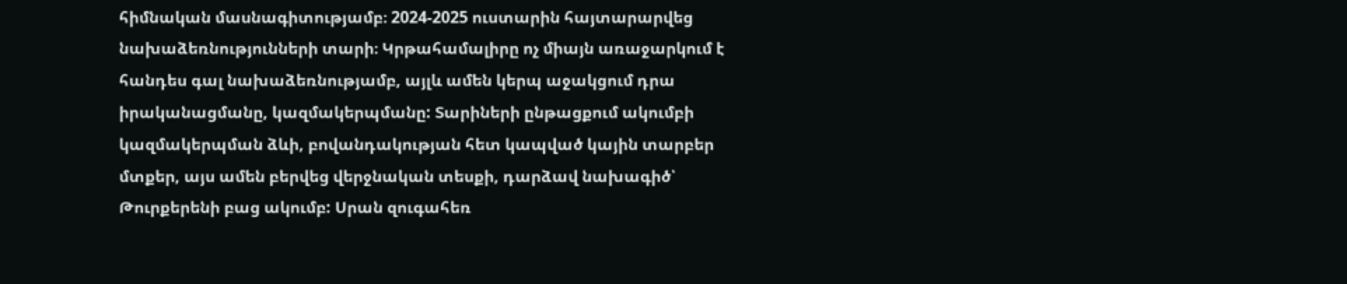հիմնական մասնագիտությամբ։ 2024-2025 ուստարին հայտարարվեց նախաձեռնությունների տարի։ Կրթահամալիրը ոչ միայն առաջարկում է հանդես գալ նախաձեռնությամբ, այլև ամեն կերպ աջակցում դրա իրականացմանը, կազմակերպմանը: Տարիների ընթացքում ակումբի կազմակերպման ձևի, բովանդակության հետ կապված կային տարբեր մտքեր, այս ամեն բերվեց վերջնական տեսքի, դարձավ նախագիծ՝ Թուրքերենի բաց ակումբ: Սրան զուգահեռ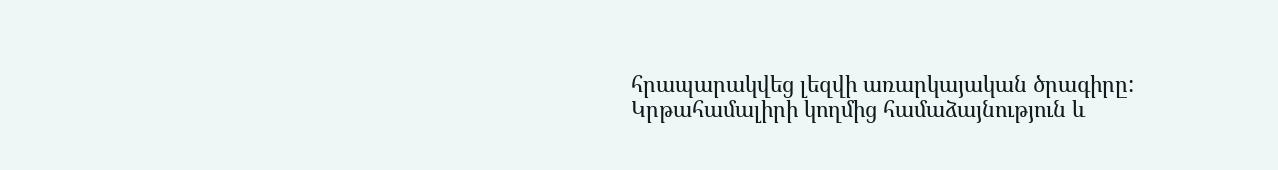հրապարակվեց լեզվի առարկայական ծրագիրը: Կրթահամալիրի կողմից համաձայնություն և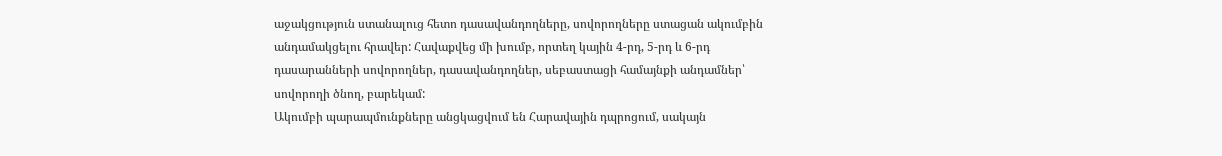աջակցություն ստանալուց հետո դասավանդողները, սովորողները ստացան ակումբին անդամակցելու հրավեր: Հավաքվեց մի խումբ, որտեղ կային 4-րդ, 5-րդ և 6-րդ դասարանների սովորողներ, դասավանդողներ, սեբաստացի համայնքի անդամներ՝ սովորողի ծնող, բարեկամ:
Ակումբի պարապմունքները անցկացվում են Հարավային դպրոցում, սակայն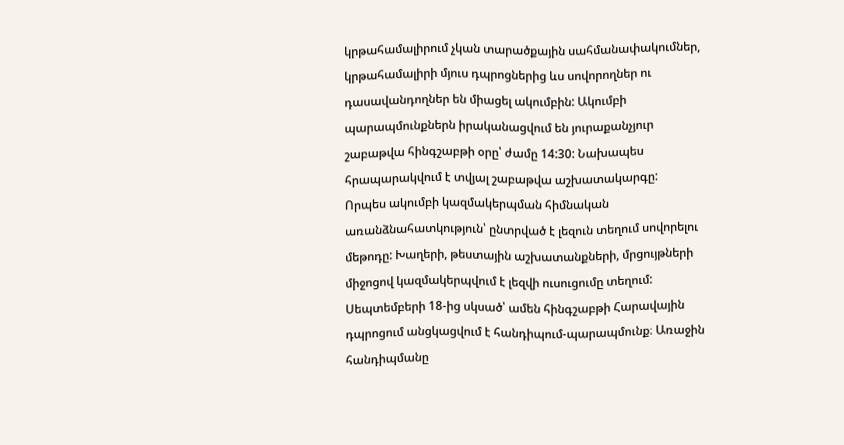կրթահամալիրում չկան տարածքային սահմանափակումներ, կրթահամալիրի մյուս դպրոցներից ևս սովորողներ ու դասավանդողներ են միացել ակումբին: Ակումբի պարապմունքներն իրականացվում են յուրաքանչյուր շաբաթվա հինգշաբթի օրը՝ ժամը 14:30: Նախապես հրապարակվում է տվյալ շաբաթվա աշխատակարգը:
Որպես ակումբի կազմակերպման հիմնական առանձնահատկություն՝ ընտրված է լեզուն տեղում սովորելու մեթոդը: Խաղերի, թեստային աշխատանքների, մրցույթների միջոցով կազմակերպվում է լեզվի ուսուցումը տեղում:
Սեպտեմբերի 18-ից սկսած՝ ամեն հինգշաբթի Հարավային դպրոցում անցկացվում է հանդիպում-պարապմունք։ Առաջին հանդիպմանը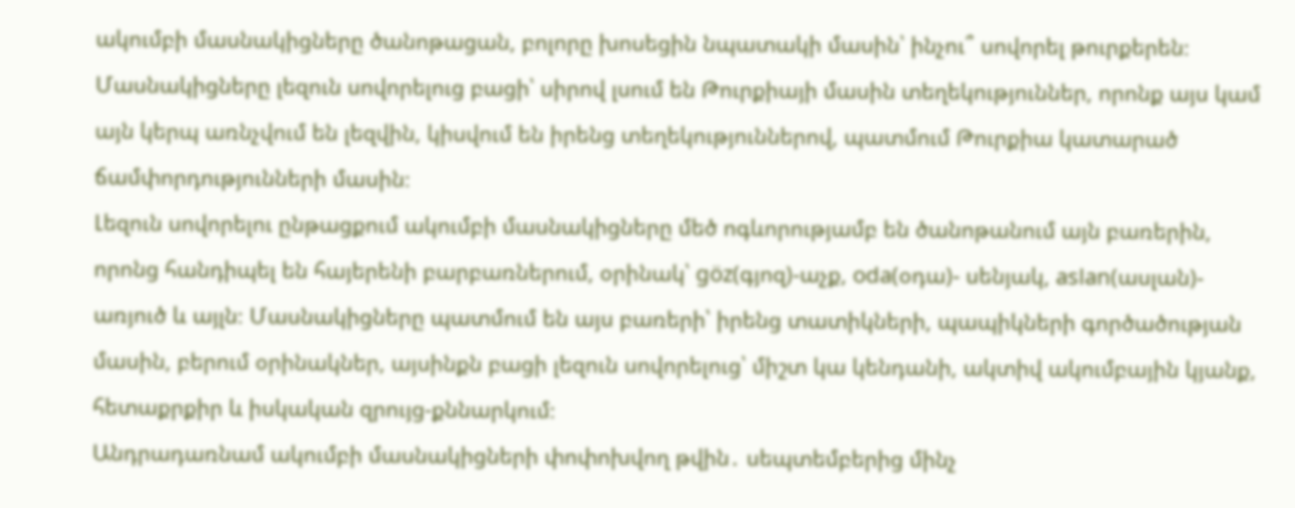ակումբի մասնակիցները ծանոթացան, բոլորը խոսեցին նպատակի մասին՝ ինչու՞ սովորել թուրքերեն։ Մասնակիցները լեզուն սովորելուց բացի՝ սիրով լսում են Թուրքիայի մասին տեղեկություններ, որոնք այս կամ այն կերպ առնչվում են լեզվին, կիսվում են իրենց տեղեկություններով, պատմում Թուրքիա կատարած ճամփորդությունների մասին։
Լեզուն սովորելու ընթացքում ակումբի մասնակիցները մեծ ոգևորությամբ են ծանոթանում այն բառերին, որոնց հանդիպել են հայերենի բարբառներում, օրինակ՝ göz(գյոզ)-աչք, oda(օդա)- սենյակ, aslan(ասլան)- առյուծ և այլն։ Մասնակիցները պատմում են այս բառերի՝ իրենց տատիկների, պապիկների գործածության մասին, բերում օրինակներ, այսինքն բացի լեզուն սովորելուց՝ միշտ կա կենդանի, ակտիվ ակումբային կյանք, հետաքրքիր և իսկական զրույց-քննարկում։
Անդրադառնամ ակումբի մասնակիցների փոփոխվող թվին․ սեպտեմբերից մինչ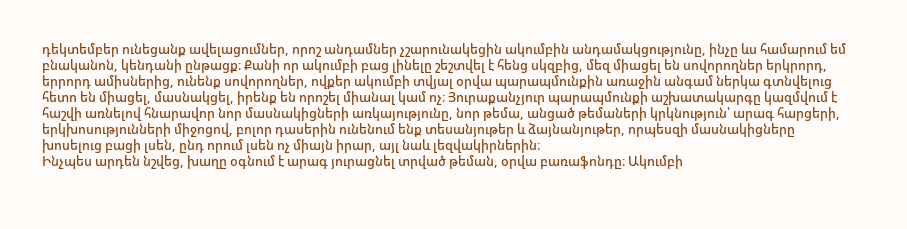դեկտեմբեր ունեցանք ավելացումներ, որոշ անդամներ չշարունակեցին ակումբին անդամակցությունը, ինչը ևս համարում եմ բնականոն, կենդանի ընթացք։ Քանի որ ակումբի բաց լինելը շեշտվել է հենց սկզբից, մեզ միացել են սովորողներ երկրորդ, երրորդ ամիսներից, ունենք սովորողներ, ովքեր ակումբի տվյալ օրվա պարապմունքին առաջին անգամ ներկա գտնվելուց հետո են միացել, մասնակցել, իրենք են որոշել միանալ կամ ոչ։ Յուրաքանչյուր պարապմունքի աշխատակարգը կազմվում է հաշվի առնելով հնարավոր նոր մասնակիցների առկայությունը, նոր թեմա, անցած թեմաների կրկնություն՝ արագ հարցերի, երկխոսությունների միջոցով, բոլոր դասերին ունենում ենք տեսանյութեր և ձայնանյութեր, որպեսզի մասնակիցները խոսելուց բացի լսեն, ընդ որում լսեն ոչ միայն իրար, այլ նաև լեզվակիրներին։
Ինչպես արդեն նշվեց, խաղը օգնում է արագ յուրացնել տրված թեման, օրվա բառաֆոնդը։ Ակումբի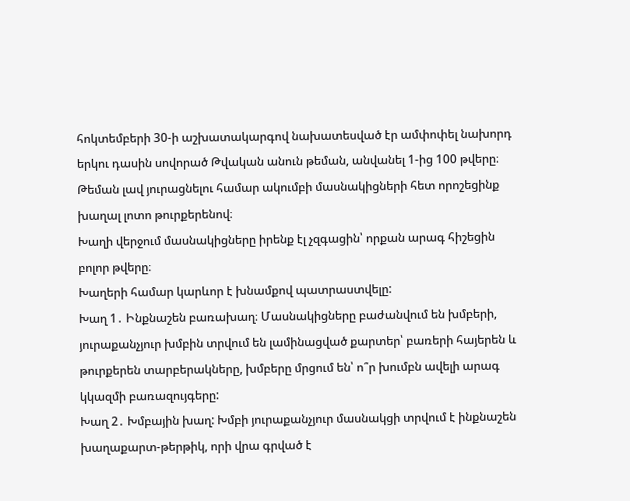հոկտեմբերի 30-ի աշխատակարգով նախատեսված էր ամփոփել նախորդ երկու դասին սովորած Թվական անուն թեման, անվանել 1-ից 100 թվերը։ Թեման լավ յուրացնելու համար ակումբի մասնակիցների հետ որոշեցինք խաղալ լոտո թուրքերենով։
Խաղի վերջում մասնակիցները իրենք էլ չզգացին՝ որքան արագ հիշեցին բոլոր թվերը։
Խաղերի համար կարևոր է խնամքով պատրաստվելը:
Խաղ 1․ Ինքնաշեն բառախաղ։ Մասնակիցները բաժանվում են խմբերի, յուրաքանչյուր խմբին տրվում են լամինացված քարտեր՝ բառերի հայերեն և թուրքերեն տարբերակները, խմբերը մրցում են՝ ո՞ր խումբն ավելի արագ կկազմի բառազույգերը:
Խաղ 2․ Խմբային խաղ: Խմբի յուրաքանչյուր մասնակցի տրվում է ինքնաշեն խաղաքարտ-թերթիկ, որի վրա գրված է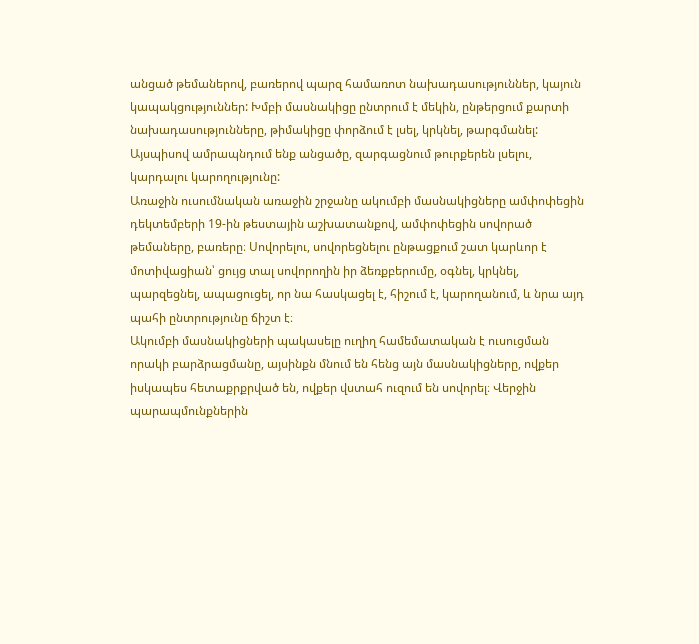անցած թեմաներով, բառերով պարզ համառոտ նախադասություններ, կայուն կապակցություններ: Խմբի մասնակիցը ընտրում է մեկին, ընթերցում քարտի նախադասությունները, թիմակիցը փորձում է լսել, կրկնել, թարգմանել: Այսպիսով ամրապնդում ենք անցածը, զարգացնում թուրքերեն լսելու, կարդալու կարողությունը:
Առաջին ուսումնական առաջին շրջանը ակումբի մասնակիցները ամփոփեցին դեկտեմբերի 19-ին թեստային աշխատանքով, ամփոփեցին սովորած թեմաները, բառերը։ Սովորելու, սովորեցնելու ընթացքում շատ կարևոր է մոտիվացիան՝ ցույց տալ սովորողին իր ձեռքբերումը, օգնել, կրկնել, պարզեցնել, ապացուցել, որ նա հասկացել է, հիշում է, կարողանում, և նրա այդ պահի ընտրությունը ճիշտ է։
Ակումբի մասնակիցների պակասելը ուղիղ համեմատական է ուսուցման որակի բարձրացմանը, այսինքն մնում են հենց այն մասնակիցները, ովքեր իսկապես հետաքրքրված են, ովքեր վստահ ուզում են սովորել։ Վերջին պարապմունքներին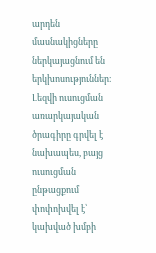արդեն մասնակիցները ներկայացնում են երկխոսություններ։
Լեզվի ուսուցման առարկայական ծրագիրը գրվել է նախապես, բայց ուսուցման ընթացքում փոփոխվել է՝ կախված խմբի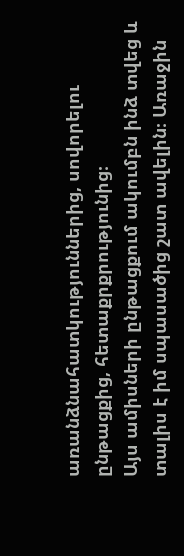առանձնահատկություններից, սովորելու ընթացքից, հետաքրքրությունից։
Այս ամիսների ընթացքում ակումբն ինձ տվեց և տալիս է իմ սպասածից շատ ավելին։ Առաջին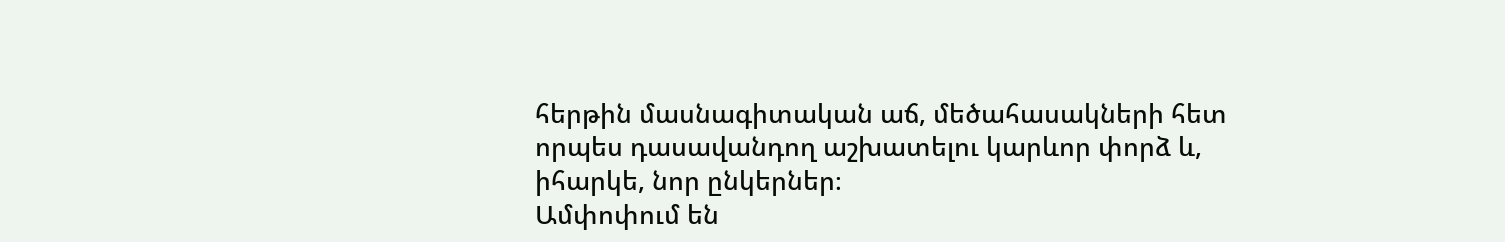հերթին մասնագիտական աճ, մեծահասակների հետ որպես դասավանդող աշխատելու կարևոր փորձ և, իհարկե, նոր ընկերներ։
Ամփոփում են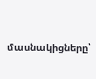մասնակիցները՝